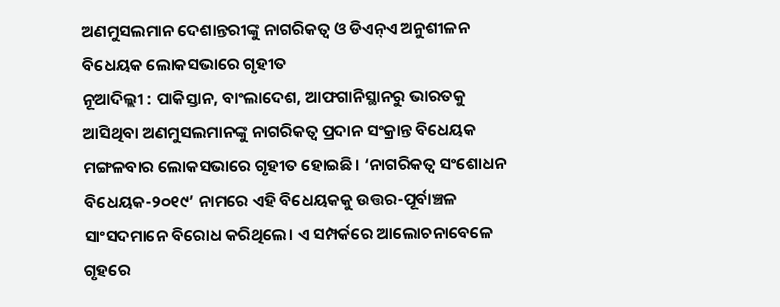ଅଣମୁସଲମାନ ଦେଶାନ୍ତରୀଙ୍କୁ ନାଗରିକତ୍ବ ଓ ଡିଏନ୍ଏ ଅନୁଶୀଳନ ବିଧେୟକ ଲୋକସଭାରେ ଗୃହୀତ
ନୂଆଦିଲ୍ଲୀ : ପାକିସ୍ତାନ, ବାଂଲାଦେଶ, ଆଫଗାନିସ୍ଥାନରୁ ଭାରତକୁ ଆସିଥିବା ଅଣମୁସଲମାନଙ୍କୁ ନାଗରିକତ୍ବ ପ୍ରଦାନ ସଂକ୍ରାନ୍ତ ବିଧେୟକ ମଙ୍ଗଳବାର ଲୋକସଭାରେ ଗୃହୀତ ହୋଇଛି। ‘ନାଗରିକତ୍ବ ସଂଶୋଧନ ବିଧେୟକ-୨୦୧୯’ ନାମରେ ଏହି ବିଧେୟକକୁ ଉତ୍ତର-ପୂର୍ବାଞ୍ଚଳ ସାଂସଦମାନେ ବିରୋଧ କରିଥିଲେ। ଏ ସମ୍ପର୍କରେ ଆଲୋଚନାବେଳେ ଗୃହରେ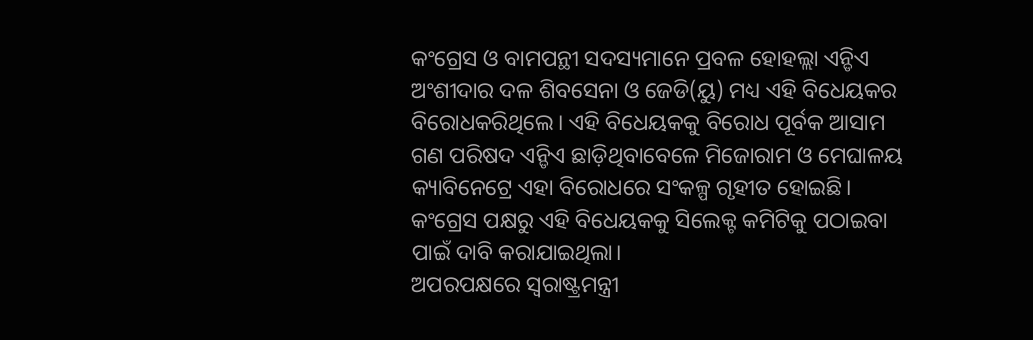କଂଗ୍ରେସ ଓ ବାମପନ୍ଥୀ ସଦସ୍ୟମାନେ ପ୍ରବଳ ହୋହଲ୍ଲା ଏନ୍ଡିଏ ଅଂଶୀଦାର ଦଳ ଶିବସେନା ଓ ଜେଡି(ୟୁ) ମଧ୍ୟ ଏହି ବିଧେୟକର ବିରୋଧକରିଥିଲେ। ଏହି ବିଧେୟକକୁ ବିରୋଧ ପୂର୍ବକ ଆସାମ ଗଣ ପରିଷଦ ଏନ୍ଡିଏ ଛାଡ଼ିଥିବାବେଳେ ମିଜୋରାମ ଓ ମେଘାଳୟ କ୍ୟାବିନେଟ୍ରେ ଏହା ବିରୋଧରେ ସଂକଳ୍ପ ଗୃହୀତ ହୋଇଛି। କଂଗ୍ରେସ ପକ୍ଷରୁ ଏହି ବିଧେୟକକୁ ସିଲେକ୍ଟ କମିଟିକୁ ପଠାଇବା ପାଇଁ ଦାବି କରାଯାଇଥିଲା।
ଅପରପକ୍ଷରେ ସ୍ବରାଷ୍ଟ୍ରମନ୍ତ୍ରୀ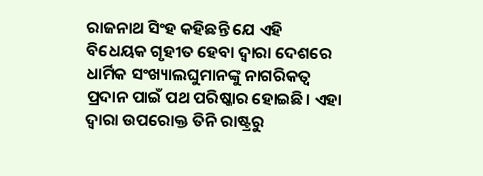ରାଜନାଥ ସିଂହ କହିଛନ୍ତି ଯେ ଏହି ବିଧେୟକ ଗୃହୀତ ହେବା ଦ୍ବାରା ଦେଶରେ ଧାର୍ମିକ ସଂଖ୍ୟାଲଘୁମାନଙ୍କୁ ନାଗରିକତ୍ବ ପ୍ରଦାନ ପାଇଁ ପଥ ପରିଷ୍କାର ହୋଇଛି। ଏହା ଦ୍ବାରା ଉପରୋକ୍ତ ତିନି ରାଷ୍ଟ୍ରରୁ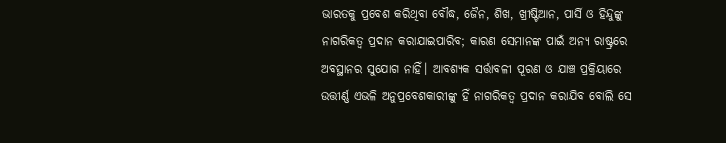ଭାରତକୁ ପ୍ରବେଶ କରିଥିବା ବୌଦ୍ଧ, ଜୈନ, ଶିଖ, ଖ୍ରୀଷ୍ଟିଆନ, ପାର୍ସି ଓ ହିନ୍ଦୁଙ୍କୁ ନାଗରିକତ୍ବ ପ୍ରଦାନ କରାଯାଇପାରିବ; କାରଣ ସେମାନଙ୍କ ପାଇଁ ଅନ୍ୟ ରାଷ୍ଟ୍ରରେ ଅବସ୍ଥାନର ସୁଯୋଗ ନାହିଁ। ଆବଶ୍ୟକ ସର୍ତ୍ତାବଳୀ ପୂରଣ ଓ ଯାଞ୍ଚ ପ୍ରକ୍ରିୟାରେ ଉତ୍ତୀର୍ଣ୍ଣ ଏଭଳି ଅନୁପ୍ରବେଶକାରୀଙ୍କୁ ହିଁ ନାଗରିକତ୍ବ ପ୍ରଦାନ କରାଯିବ ବୋଲି ସେ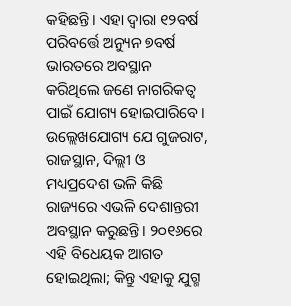କହିଛନ୍ତି। ଏହା ଦ୍ବାରା ୧୨ବର୍ଷ ପରିବର୍ତ୍ତେ ଅନ୍ୟୁନ ୭ବର୍ଷ ଭାରତରେ ଅବସ୍ଥାନ କରିଥିଲେ ଜଣେ ନାଗରିକତ୍ବ ପାଇଁ ଯୋଗ୍ୟ ହୋଇପାରିବେ। ଉଲ୍ଲେଖଯୋଗ୍ୟ ଯେ ଗୁଜରାଟ, ରାଜସ୍ଥାନ, ଦିଲ୍ଲୀ ଓ ମଧ୍ୟପ୍ରଦେଶ ଭଳି କିଛି ରାଜ୍ୟରେ ଏଭଳି ଦେଶାନ୍ତରୀ ଅବସ୍ଥାନ କରୁଛନ୍ତି। ୨୦୧୬ରେ ଏହି ବିଧେୟକ ଆଗତ ହୋଇଥିଲା; କିନ୍ତୁ ଏହାକୁ ଯୁଗ୍ମ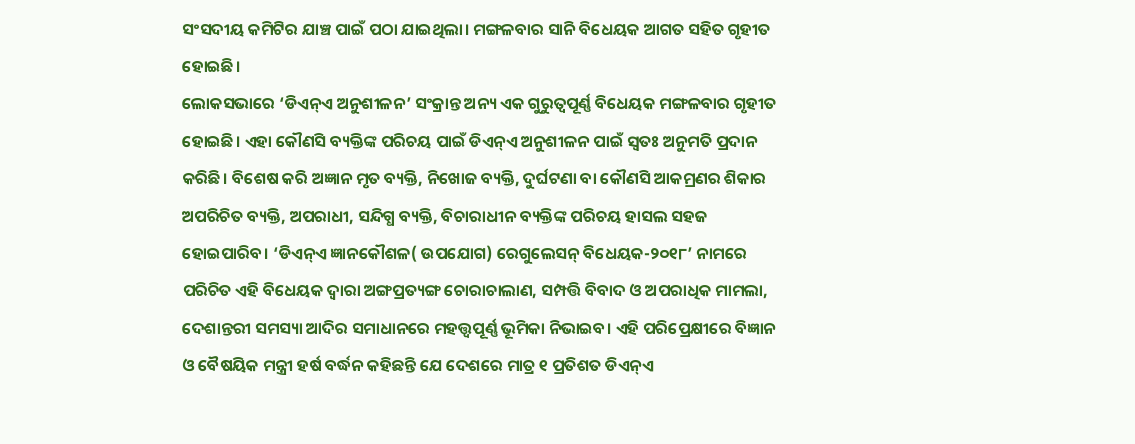ସଂସଦୀୟ କମିଟିର ଯାଞ୍ଚ ପାଇଁ ପଠା ଯାଇଥିଲା। ମଙ୍ଗଳବାର ସାନି ବିଧେୟକ ଆଗତ ସହିତ ଗୃହୀତ ହୋଇଛି।
ଲୋକସଭାରେ ‘ଡିଏନ୍ଏ ଅନୁଶୀଳନ’ ସଂକ୍ରାନ୍ତ ଅନ୍ୟ ଏକ ଗୁରୁତ୍ବପୂର୍ଣ୍ଣ ବିଧେୟକ ମଙ୍ଗଳବାର ଗୃହୀତ ହୋଇଛି। ଏହା କୌଣସି ବ୍ୟକ୍ତିଙ୍କ ପରିଚୟ ପାଇଁ ଡିଏନ୍ଏ ଅନୁଶୀଳନ ପାଇଁ ସ୍ବତଃ ଅନୁମତି ପ୍ରଦାନ କରିଛି। ବିଶେଷ କରି ଅଜ୍ଞାନ ମୃତ ବ୍ୟକ୍ତି, ନିଖୋଜ ବ୍ୟକ୍ତି, ଦୁର୍ଘଟଣା ବା କୌଣସି ଆକମ୍ରଣର ଶିକାର ଅପରିଚିତ ବ୍ୟକ୍ତି, ଅପରାଧୀ, ସନ୍ଦିଗ୍ଧ ବ୍ୟକ୍ତି, ବିଚାରାଧୀନ ବ୍ୟକ୍ତିଙ୍କ ପରିଚୟ ହାସଲ ସହଜ ହୋଇପାରିବ। ‘ଡିଏନ୍ଏ ଜ୍ଞାନକୌଶଳ( ଉପଯୋଗ) ରେଗୁଲେସନ୍ ବିଧେୟକ-୨୦୧୮’ ନାମରେ ପରିଚିତ ଏହି ବିଧେୟକ ଦ୍ବାରା ଅଙ୍ଗପ୍ରତ୍ୟଙ୍ଗ ଚୋରାଚାଲାଣ, ସମ୍ପତ୍ତି ବିବାଦ ଓ ଅପରାଧିକ ମାମଲା, ଦେଶାନ୍ତରୀ ସମସ୍ୟା ଆଦିର ସମାଧାନରେ ମହତ୍ତ୍ବପୂର୍ଣ୍ଣ ଭୂମିକା ନିଭାଇବ। ଏହି ପରିପ୍ରେକ୍ଷୀରେ ବିଜ୍ଞାନ ଓ ବୈଷୟିକ ମନ୍ତ୍ରୀ ହର୍ଷ ବର୍ଦ୍ଧନ କହିଛନ୍ତି ଯେ ଦେଶରେ ମାତ୍ର ୧ ପ୍ରତିଶତ ଡିଏନ୍ଏ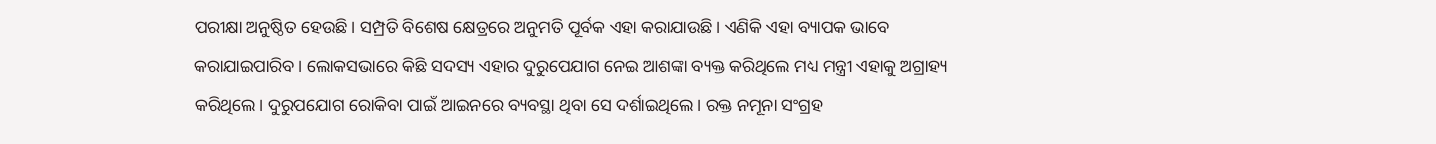ପରୀକ୍ଷା ଅନୁଷ୍ଠିତ ହେଉଛି। ସମ୍ପ୍ରତି ବିଶେଷ କ୍ଷେତ୍ରରେ ଅନୁମତି ପୂର୍ବକ ଏହା କରାଯାଉଛି। ଏଣିକି ଏହା ବ୍ୟାପକ ଭାବେ କରାଯାଇପାରିବ। ଲୋକସଭାରେ କିଛି ସଦସ୍ୟ ଏହାର ଦୁରୁପେଯାଗ ନେଇ ଆଶଙ୍କା ବ୍ୟକ୍ତ କରିଥିଲେ ମଧ୍ୟ ମନ୍ତ୍ରୀ ଏହାକୁ ଅଗ୍ରାହ୍ୟ କରିଥିଲେ। ଦୁରୁପଯୋଗ ରୋକିବା ପାଇଁ ଆଇନରେ ବ୍ୟବସ୍ଥା ଥିବା ସେ ଦର୍ଶାଇଥିଲେ। ରକ୍ତ ନମୂନା ସଂଗ୍ରହ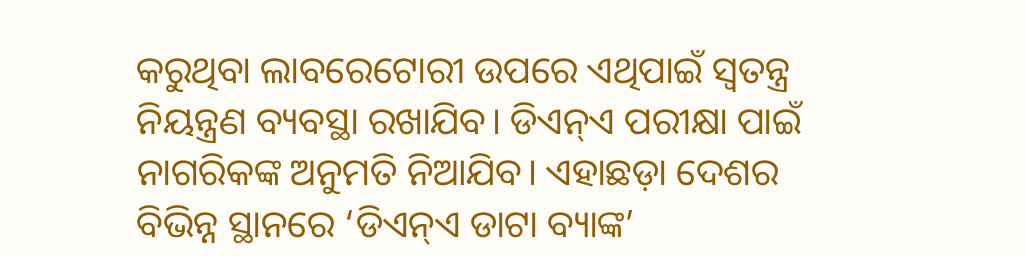କରୁଥିବା ଲାବରେଟୋରୀ ଉପରେ ଏଥିପାଇଁ ସ୍ବତନ୍ତ୍ର ନିୟନ୍ତ୍ରଣ ବ୍ୟବସ୍ଥା ରଖାଯିବ। ଡିଏନ୍ଏ ପରୀକ୍ଷା ପାଇଁ ନାଗରିକଙ୍କ ଅନୁମତି ନିଆଯିବ। ଏହାଛଡ଼ା ଦେଶର ବିଭିନ୍ନ ସ୍ଥାନରେ ‘ଡିଏନ୍ଏ ଡାଟା ବ୍ୟାଙ୍କ’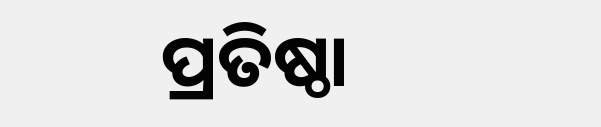ପ୍ରତିଷ୍ଠା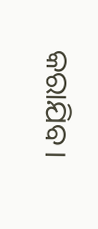କରାଯିବ।